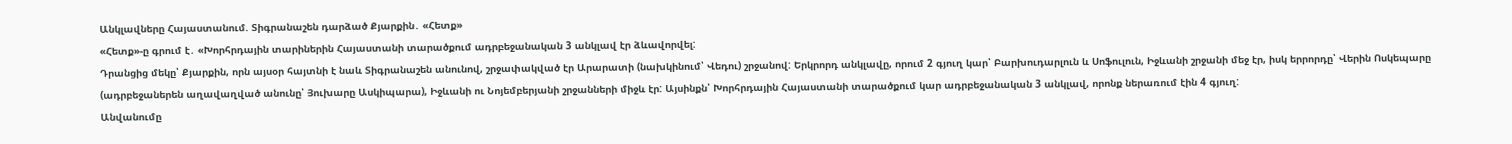Անկլավները Հայաստանում. Տիգրանաշեն դարձած Քյարքին․ «Հետք»
«Հետք»-ը գրում է․ «Խորհրդային տարիներին Հայաստանի տարածքում ադրբեջանական 3 անկլավ էր ձևավորվել:
Դրանցից մեկը՝ Քյարքին, որն այսօր հայտնի է նաև Տիգրանաշեն անունով, շրջափակված էր Արարատի (նախկինում՝ Վեդու) շրջանով: Երկրորդ անկլավը, որում 2 գյուղ կար՝ Բարխուդարլուն և Սոֆուլուն, Իջևանի շրջանի մեջ էր, իսկ երրորդը՝ Վերին Ոսկեպարը (ադրբեջաներեն աղավաղված անունը՝ Յուխարը Ասկիպարա), Իջևանի ու Նոյեմբերյանի շրջանների միջև էր: Այսինքն՝ Խորհրդային Հայաստանի տարածքում կար ադրբեջանական 3 անկլավ, որոնք ներառում էին 4 գյուղ:
Անվանումը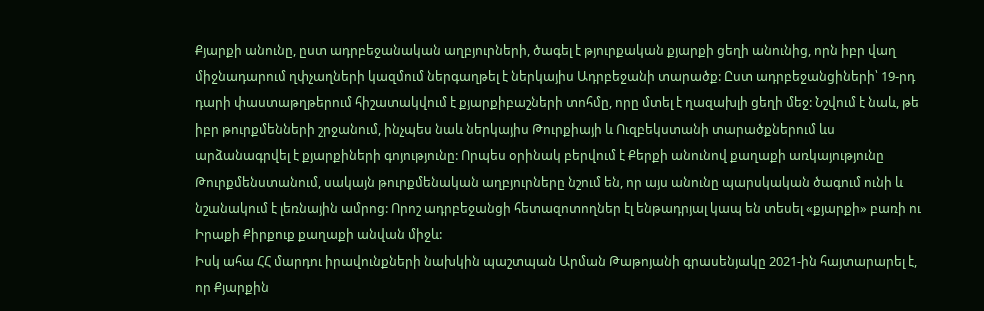Քյարքի անունը, ըստ ադրբեջանական աղբյուրների, ծագել է թյուրքական քյարքի ցեղի անունից, որն իբր վաղ միջնադարում ղփչաղների կազմում ներգաղթել է ներկայիս Ադրբեջանի տարածք: Ըստ ադրբեջանցիների՝ 19-րդ դարի փաստաթղթերում հիշատակվում է քյարքիբաշների տոհմը, որը մտել է ղազախլի ցեղի մեջ: Նշվում է նաև, թե իբր թուրքմենների շրջանում, ինչպես նաև ներկայիս Թուրքիայի և Ուզբեկստանի տարածքներում ևս արձանագրվել է քյարքիների գոյությունը: Որպես օրինակ բերվում է Քերքի անունով քաղաքի առկայությունը Թուրքմենստանում, սակայն թուրքմենական աղբյուրները նշում են, որ այս անունը պարսկական ծագում ունի և նշանակում է լեռնային ամրոց: Որոշ ադրբեջանցի հետազոտողներ էլ ենթադրյալ կապ են տեսել «քյարքի» բառի ու Իրաքի Քիրքուք քաղաքի անվան միջև:
Իսկ ահա ՀՀ մարդու իրավունքների նախկին պաշտպան Արման Թաթոյանի գրասենյակը 2021-ին հայտարարել է, որ Քյարքին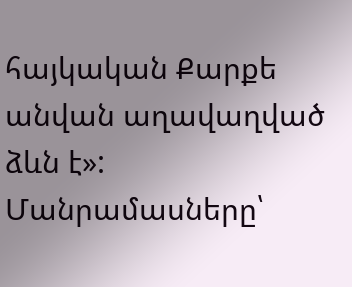հայկական Քարքե անվան աղավաղված ձևն է»:
Մանրամասները՝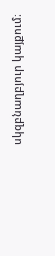սկզբնաղբյուր կայքում։